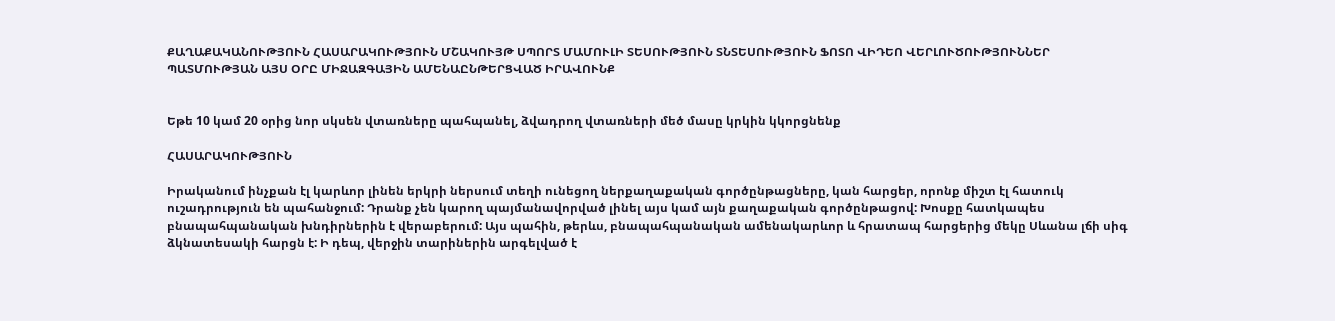ՔԱՂԱՔԱԿԱՆՈՒԹՅՈՒՆ ՀԱՍԱՐԱԿՈՒԹՅՈՒՆ ՄՇԱԿՈՒՅԹ ՍՊՈՐՏ ՄԱՄՈՒԼԻ ՏԵՍՈՒԹՅՈՒՆ ՏՆՏԵՍՈՒԹՅՈՒՆ ՖՈՏՈ ՎԻԴԵՈ ՎԵՐԼՈՒԾՈՒԹՅՈՒՆՆԵՐ ՊԱՏՄՈՒԹՅԱՆ ԱՅՍ ՕՐԸ ՄԻՋԱԶԳԱՅԻՆ ԱՄԵՆԱԸՆԹԵՐՑՎԱԾ ԻՐԱՎՈՒՆՔ


Եթե 10 կամ 20 օրից նոր սկսեն վտառները պահպանել, ձվադրող վտառների մեծ մասը կրկին կկորցնենք

ՀԱՍԱՐԱԿՈՒԹՅՈՒՆ

Իրականում ինչքան էլ կարևոր լինեն երկրի ներսում տեղի ունեցող ներքաղաքական գործընթացները, կան հարցեր, որոնք միշտ էլ հատուկ ուշադրություն են պահանջում: Դրանք չեն կարող պայմանավորված լինել այս կամ այն քաղաքական գործընթացով: Խոսքը հատկապես բնապահպանական խնդիրներին է վերաբերում: Այս պահին, թերևս, բնապահպանական ամենակարևոր և հրատապ հարցերից մեկը Սևանա լճի սիգ ձկնատեսակի հարցն է: Ի դեպ, վերջին տարիներին արգելված է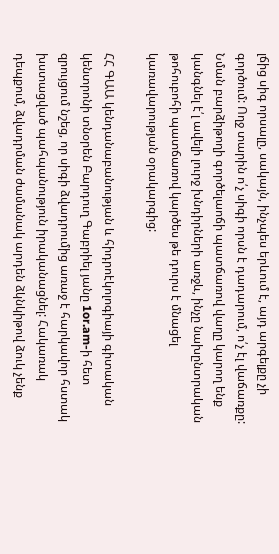լճից սիգ որսալը, սակայն, ինչպես երևում է, այդ արգելքը չի գործում: Ողջ տարին ո՛չ սիգի որսն է դադարում, ո՛չ էլ վաճառքը: Նման բարձիթողի գործելաոճի պատճառով վաղը կարող ենք կանգնել է՛լ ավելի լուրջ խնդիրների առջև, ինչը նախընտրական թոհուբոհի պատճառով կարծես թե դուրս է մնացել կառավարության օրակարգից:

ՀՀ ԳԱԱ կենդանաբանության և հիդրոէկոլոգիայի գիտական կենտրոնի տնօրեն Բարդուղ Գաբրիել յանը 1or.am-ի հետ զրույցում նշեց, որ սիգի ձվադրումից առաջ է հարկավոր հստակ խստացված պահպանություն իրականացնել: Հակառակ դեպքում, ձվադրման ժամանակ արդեն ձկնկիթով ձուկ չենք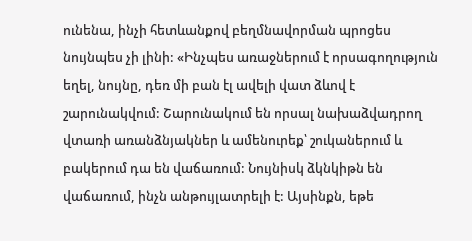ունենա, ինչի հետևանքով բեղմնավորման պրոցես նույնպես չի լինի: «Ինչպես առաջներում է որսագողություն եղել, նույնը, դեռ մի բան էլ ավելի վատ ձևով է շարունակվում: Շարունակում են որսալ նախաձվադրող վտառի առանձնյակներ և ամենուրեք՝ շուկաներում և բակերում դա են վաճառում: Նույնիսկ ձկնկիթն են վաճառում, ինչն անթույլատրելի է: Այսինքն, եթե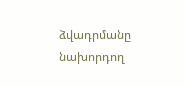ձվադրմանը նախորդող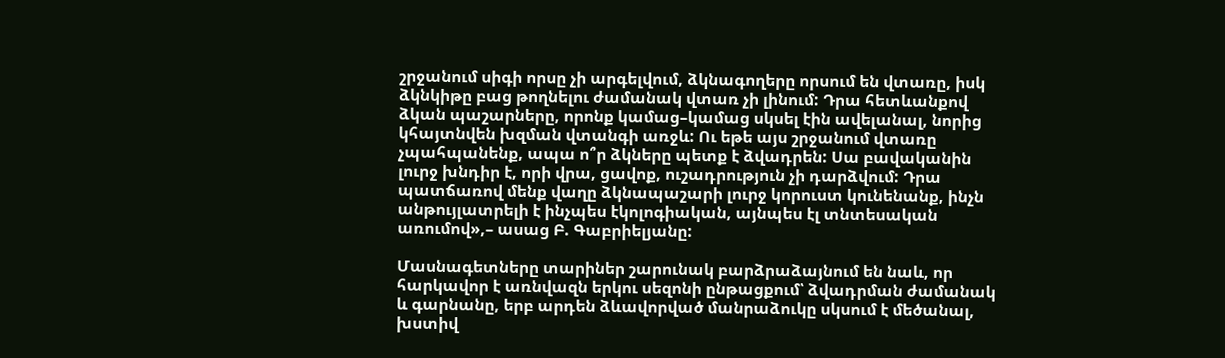շրջանում սիգի որսը չի արգելվում, ձկնագողերը որսում են վտառը, իսկ ձկնկիթը բաց թողնելու ժամանակ վտառ չի լինում: Դրա հետևանքով ձկան պաշարները, որոնք կամաց–կամաց սկսել էին ավելանալ, նորից կհայտնվեն խզման վտանգի առջև: Ու եթե այս շրջանում վտառը չպահպանենք, ապա ո՞ր ձկները պետք է ձվադրեն: Սա բավականին լուրջ խնդիր է, որի վրա, ցավոք, ուշադրություն չի դարձվում: Դրա պատճառով մենք վաղը ձկնապաշարի լուրջ կորուստ կունենանք, ինչն անթույլատրելի է ինչպես էկոլոգիական, այնպես էլ տնտեսական առումով»,– ասաց Բ. Գաբրիելյանը:

Մասնագետները տարիներ շարունակ բարձրաձայնում են նաև, որ հարկավոր է առնվազն երկու սեզոնի ընթացքում՝ ձվադրման ժամանակ և գարնանը, երբ արդեն ձևավորված մանրաձուկը սկսում է մեծանալ, խստիվ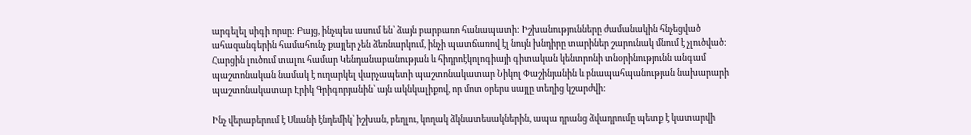արգելել սիգի որսը: Բայց, ինչպես ասում են՝ ձայն բարբառո հանապատի: Իշխանությունները ժամանակին հնչեցված ահազանգերին համահունչ քայլեր չեն ձեռնարկում, ինչի պատճառով էլ նույն խնդիրը տարիներ շարունակ մնում է չլուծված: Հարցին լուծում տալու համար Կենդանաբանության և հիդրոէկոլոգիայի գիտական կենտրոնի տնօրինությունն անգամ պաշտոնական նամակ է ուղարկել վարչապետի պաշտոնակատար Նիկոլ Փաշինյանին և բնապահպանության նախարարի պաշտոնակատար Էրիկ Գրիգորյանին՝ այն ակնկալիքով, որ մոտ օրերս սայլը տեղից կշարժվի:

Ինչ վերաբերում է Սևանի էնդեմիկ՝ իշխան, բեղլու, կողակ ձկնատեսակներին, ապա դրանց ձվադրումը պետք է կատարվի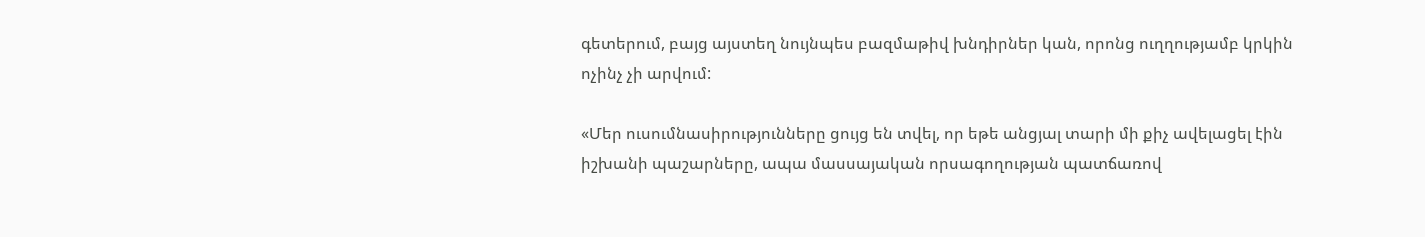գետերում, բայց այստեղ նույնպես բազմաթիվ խնդիրներ կան, որոնց ուղղությամբ կրկին ոչինչ չի արվում:

«Մեր ուսումնասիրությունները ցույց են տվել, որ եթե անցյալ տարի մի քիչ ավելացել էին իշխանի պաշարները, ապա մասսայական որսագողության պատճառով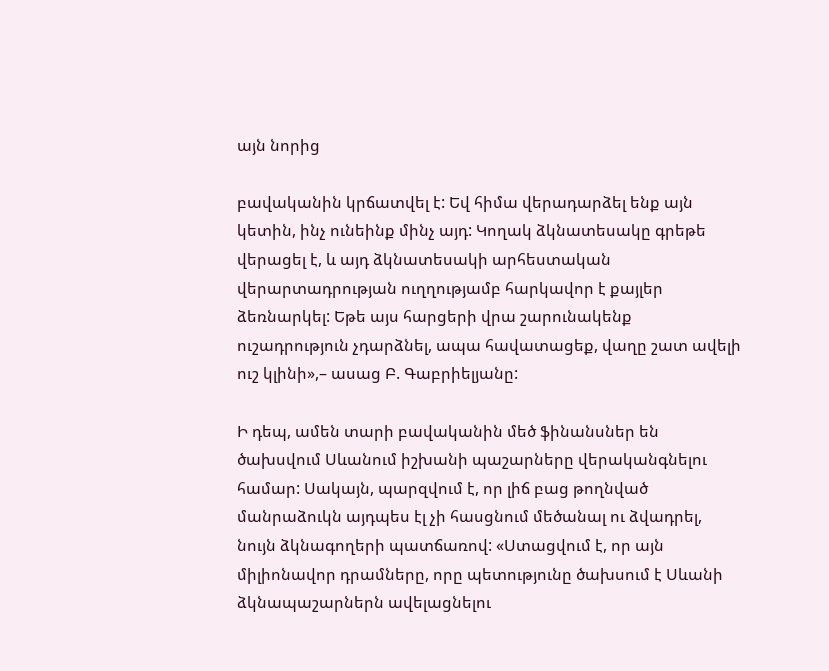այն նորից

բավականին կրճատվել է: Եվ հիմա վերադարձել ենք այն կետին, ինչ ունեինք մինչ այդ: Կողակ ձկնատեսակը գրեթե վերացել է, և այդ ձկնատեսակի արհեստական վերարտադրության ուղղությամբ հարկավոր է քայլեր ձեռնարկել: Եթե այս հարցերի վրա շարունակենք ուշադրություն չդարձնել, ապա հավատացեք, վաղը շատ ավելի ուշ կլինի»,– ասաց Բ. Գաբրիելյանը:

Ի դեպ, ամեն տարի բավականին մեծ ֆինանսներ են ծախսվում Սևանում իշխանի պաշարները վերականգնելու համար: Սակայն, պարզվում է, որ լիճ բաց թողնված մանրաձուկն այդպես էլ չի հասցնում մեծանալ ու ձվադրել, նույն ձկնագողերի պատճառով: «Ստացվում է, որ այն միլիոնավոր դրամները, որը պետությունը ծախսում է Սևանի ձկնապաշարներն ավելացնելու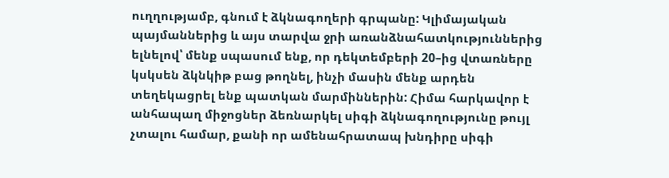ուղղությամբ, գնում է ձկնագողերի գրպանը: Կլիմայական պայմաններից և այս տարվա ջրի առանձնահատկություններից ելնելով՝ մենք սպասում ենք, որ դեկտեմբերի 20–ից վտառները կսկսեն ձկնկիթ բաց թողնել, ինչի մասին մենք արդեն տեղեկացրել ենք պատկան մարմիններին: Հիմա հարկավոր է անհապաղ միջոցներ ձեռնարկել սիգի ձկնագողությունը թույլ չտալու համար, քանի որ ամենահրատապ խնդիրը սիգի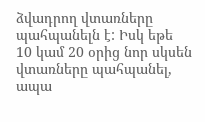ձվադրող վտառները պահպանելն է: Իսկ եթե 10 կամ 20 օրից նոր սկսեն վտառները պահպանել, ապա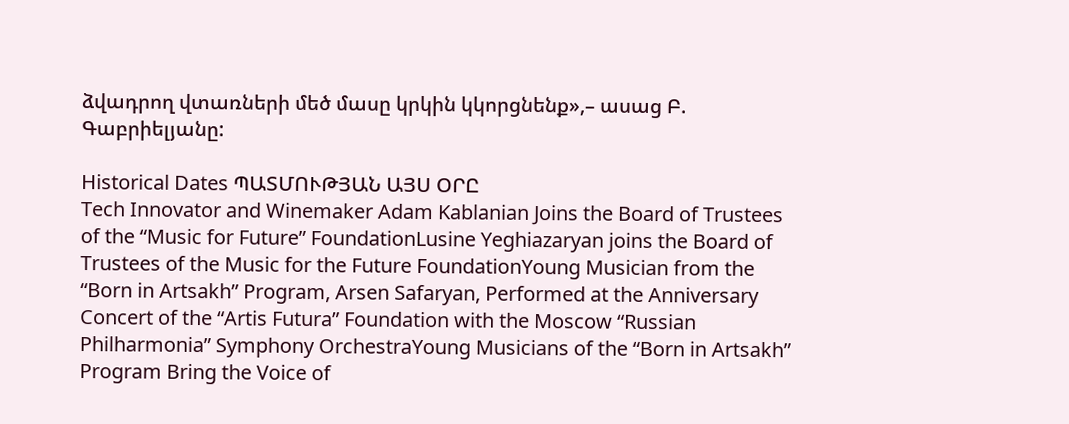ձվադրող վտառների մեծ մասը կրկին կկորցնենք»,– ասաց Բ. Գաբրիելյանը:

Historical Dates ՊԱՏՄՈՒԹՅԱՆ ԱՅՍ ՕՐԸ
Tech Innovator and Winemaker Adam Kablanian Joins the Board of Trustees of the “Music for Future” FoundationLusine Yeghiazaryan joins the Board of Trustees of the Music for the Future FoundationYoung Musician from the “Born in Artsakh” Program, Arsen Safaryan, Performed at the Anniversary Concert of the “Artis Futura” Foundation with the Moscow “Russian Philharmonia” Symphony OrchestraYoung Musicians of the “Born in Artsakh” Program Bring the Voice of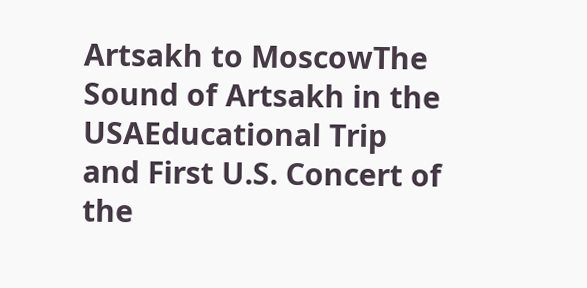Artsakh to MoscowThe Sound of Artsakh in the USAEducational Trip and First U.S. Concert of the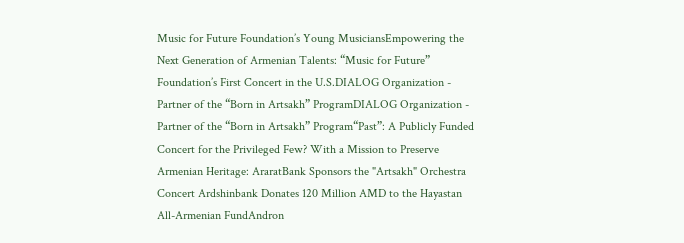Music for Future Foundation’s Young MusiciansEmpowering the Next Generation of Armenian Talents: “Music for Future” Foundation’s First Concert in the U.S.DIALOG Organization - Partner of the “Born in Artsakh” ProgramDIALOG Organization - Partner of the “Born in Artsakh” Program“Past”: A Publicly Funded Concert for the Privileged Few? With a Mission to Preserve Armenian Heritage: AraratBank Sponsors the "Artsakh" Orchestra Concert Ardshinbank Donates 120 Million AMD to the Hayastan All-Armenian FundAndron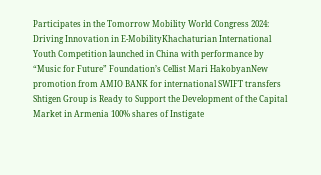Participates in the Tomorrow Mobility World Congress 2024: Driving Innovation in E-MobilityKhachaturian International Youth Competition launched in China with performance by “Music for Future” Foundation’s Cellist Mari HakobyanNew promotion from AMIO BANK for international SWIFT transfers Shtigen Group is Ready to Support the Development of the Capital Market in Armenia 100% shares of Instigate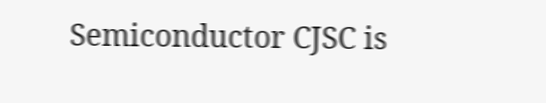Semiconductor CJSC is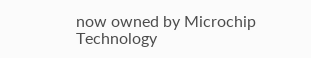now owned by Microchip Technology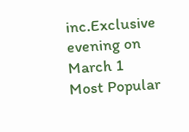inc.Exclusive evening on March 1
Most Popular